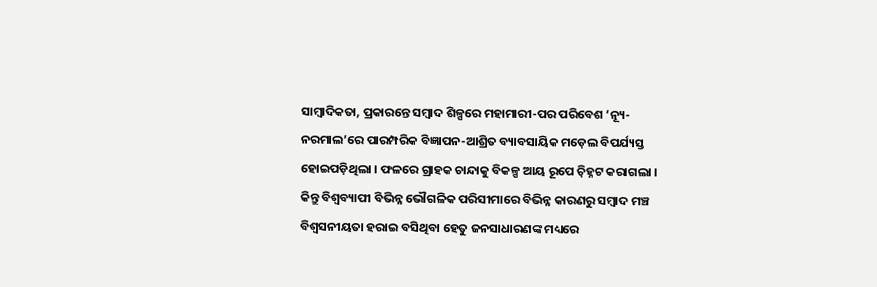ସାମ୍ୱାଦିକତା, ପ୍ରକାରନ୍ତେ ସମ୍ୱାଦ ଶିଳ୍ପରେ ମହାମାରୀ-ପର ପରିବେଶ ‘ନ୍ୟୂ-ନରମାଲ’ରେ ପାରମ୍ପରିକ ବିଜ୍ଞାପନ-ଆଶ୍ରିତ ବ୍ୟାବସାୟିକ ମଡ଼େଲ ବିପର୍ଯ୍ୟସ୍ତ ହୋଇପଡ଼ିଥିଲା । ଫଳରେ ଗ୍ରାହକ ଚାନ୍ଦାକୁ ବିକଳ୍ପ ଆୟ ରୂପେ ଚ଼ିହ୍ନଟ କରାଗଲା । କିନ୍ତୁ ବିଶ୍ୱବ୍ୟାପୀ ବିଭିନ୍ନ ଭୌଗଳିକ ପରିସୀମାରେ ବିଭିନ୍ନ କାରଣରୁ ସମ୍ୱାଦ ମଞ୍ଚ ବିଶ୍ୱସନୀୟତା ହରାଇ ବସିଥିବା ହେତୁ ଜନସାଧାରଣଙ୍କ ମଧ୍ୟରେ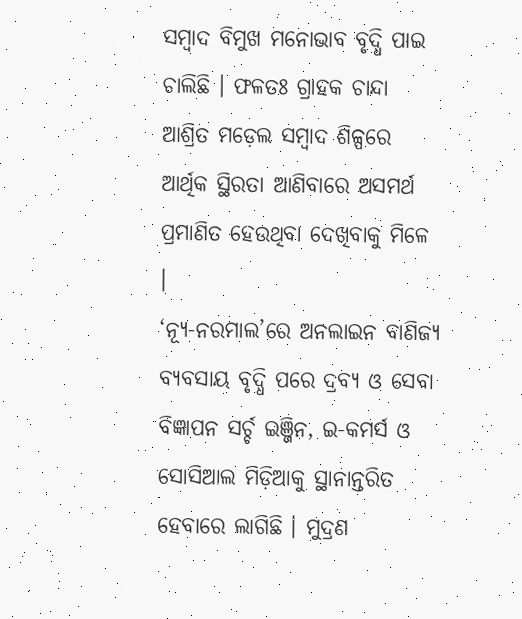ସମ୍ୱାଦ ବିମୁଖ ମନୋଭାବ ବୃଦ୍ଧି ପାଇ ଚାଲିଛି । ଫଳତଃ ଗ୍ରାହକ ଚାନ୍ଦା ଆଶ୍ରିତ ମଡ଼େଲ ସମ୍ୱାଦ ଶିଳ୍ପରେ ଆର୍ଥିକ ସ୍ଥିରତା ଆଣିବାରେ ଅସମର୍ଥ ପ୍ରମାଣିତ ହେଉଥିବା ଦେଖିବାକୁ ମିଳେ ।
‘ନ୍ୟୂ-ନରମାଲ’ରେ ଅନଲାଇନ ବାଣିଜ୍ୟ ବ୍ୟବସାୟ ବୃଦ୍ଧି ପରେ ଦ୍ରବ୍ୟ ଓ ସେବା ବିଜ୍ଞାପନ ସର୍ଚ୍ଚ ଇଞ୍ଜିନ, ଇ-କମର୍ସ ଓ ସୋସିଆଲ ମିଡ଼ିଆକୁ ସ୍ଥାନାନ୍ତରିତ ହେବାରେ ଲାଗିଛି । ମୁଦ୍ରଣ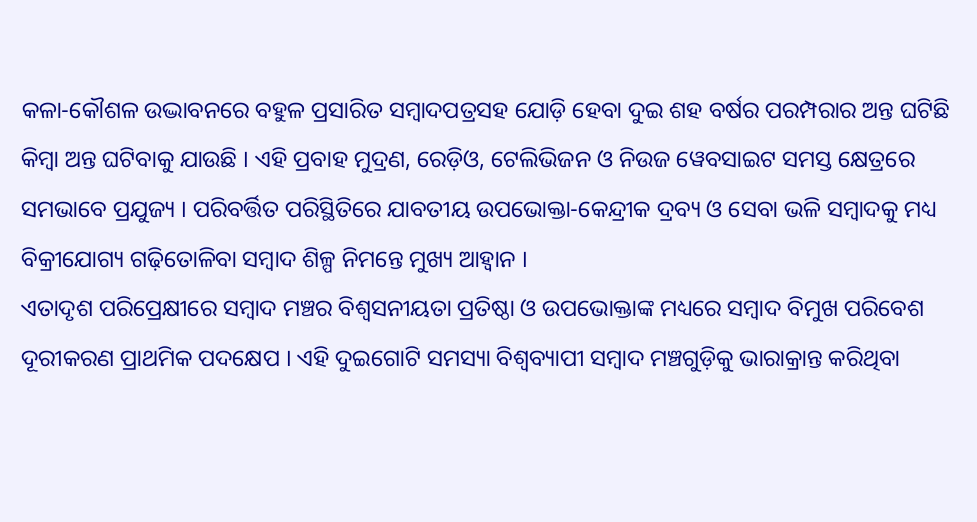କଳା-କୌଶଳ ଉଦ୍ଭାବନରେ ବହୁଳ ପ୍ରସାରିତ ସମ୍ୱାଦପତ୍ରସହ ଯୋଡ଼ି ହେବା ଦୁଇ ଶହ ବର୍ଷର ପରମ୍ପରାର ଅନ୍ତ ଘଟିଛି କିମ୍ୱା ଅନ୍ତ ଘଟିବାକୁ ଯାଉଛି । ଏହି ପ୍ରବାହ ମୁଦ୍ରଣ, ରେଡ଼ିଓ, ଟେଲିଭିଜନ ଓ ନିଉଜ ୱେବସାଇଟ ସମସ୍ତ କ୍ଷେତ୍ରରେ ସମଭାବେ ପ୍ରଯୁଜ୍ୟ । ପରିବର୍ତ୍ତିତ ପରିସ୍ଥିତିରେ ଯାବତୀୟ ଉପଭୋକ୍ତା-କେନ୍ଦ୍ରୀକ ଦ୍ରବ୍ୟ ଓ ସେବା ଭଳି ସମ୍ୱାଦକୁ ମଧ୍ୟ ବିକ୍ରୀଯୋଗ୍ୟ ଗଢ଼ିତୋଳିବା ସମ୍ୱାଦ ଶିଳ୍ପ ନିମନ୍ତେ ମୁଖ୍ୟ ଆହ୍ୱାନ ।
ଏତାଦୃଶ ପରିପ୍ରେକ୍ଷୀରେ ସମ୍ୱାଦ ମଞ୍ଚର ବିଶ୍ୱସନୀୟତା ପ୍ରତିଷ୍ଠା ଓ ଉପଭୋକ୍ତାଙ୍କ ମଧ୍ୟରେ ସମ୍ୱାଦ ବିମୁଖ ପରିବେଶ ଦୂରୀକରଣ ପ୍ରାଥମିକ ପଦକ୍ଷେପ । ଏହି ଦୁଇଗୋଟି ସମସ୍ୟା ବିଶ୍ୱବ୍ୟାପୀ ସମ୍ୱାଦ ମଞ୍ଚଗୁଡ଼ିକୁ ଭାରାକ୍ରାନ୍ତ କରିଥିବା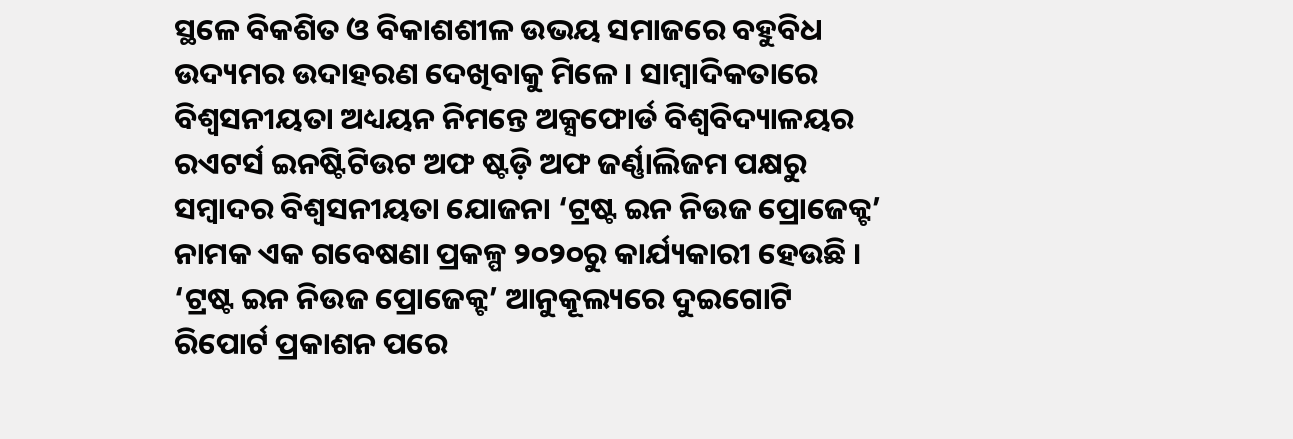ସ୍ଥଳେ ବିକଶିତ ଓ ବିକାଶଶୀଳ ଉଭୟ ସମାଜରେ ବହୁବିଧ ଉଦ୍ୟମର ଉଦାହରଣ ଦେଖିବାକୁ ମିଳେ । ସାମ୍ୱାଦିକତାରେ ବିଶ୍ୱସନୀୟତା ଅଧ୍ୟୟନ ନିମନ୍ତେ ଅକ୍ସଫୋର୍ଡ ବିଶ୍ୱବିଦ୍ୟାଳୟର ରଏଟର୍ସ ଇନଷ୍ଟିଟିଉଟ ଅଫ ଷ୍ଟଡ଼ି ଅଫ ଜର୍ଣ୍ଣାଲିଜମ ପକ୍ଷରୁ ସମ୍ୱାଦର ବିଶ୍ୱସନୀୟତା ଯୋଜନା ‘ଟ୍ରଷ୍ଟ ଇନ ନିଉଜ ପ୍ରୋଜେକ୍ଟ’ ନାମକ ଏକ ଗବେଷଣା ପ୍ରକଳ୍ପ ୨୦୨୦ରୁ କାର୍ଯ୍ୟକାରୀ ହେଉଛି ।
‘ଟ୍ରଷ୍ଟ ଇନ ନିଉଜ ପ୍ରୋଜେକ୍ଟ’ ଆନୁକୂଲ୍ୟରେ ଦୁଇଗୋଟି ରିପୋର୍ଟ ପ୍ରକାଶନ ପରେ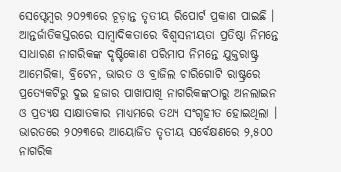ସେପ୍ଟେମ୍ୱର ୨୦୨୩ରେ ଚୂଡ଼ାନ୍ତ ତୃତୀୟ ରିପୋର୍ଟ ପ୍ରକାଶ ପାଇଛି । ଆନ୍ତର୍ଜାତିକସ୍ତରରେ ସାମ୍ୱାଦିକତାରେ ବିଶ୍ୱସନୀୟତା ପ୍ରତିଷ୍ଠା ନିମନ୍ତେ ସାଧାରଣ ନାଗରିକଙ୍କ ଦୃଷ୍ଟିକୋଣ ପରିମାପ ନିମନ୍ତେ ଯୁକ୍ତରାଷ୍ଟ୍ର ଆମେରିକା, ବ୍ରିଟେନ, ଭାରତ ଓ ବ୍ରାଜିଲ ଚାରିଗୋଟି ରାଷ୍ଟ୍ରରେ ପ୍ରତ୍ୟେକଟିରୁ ଦୁଇ ହଜାର ପାଖାପାଖି ନାଗରିକଙ୍କଠାରୁ ଅନଲାଇନ ଓ ପ୍ରତ୍ୟକ୍ଷ ସାକ୍ଷାତକାର ମାଧ୍ୟମରେ ତଥ୍ୟ ସଂଗୃହୀତ ହୋଇଥିଲା । ଭାରତରେ ୨୦୨୩ରେ ଆୟୋଜିତ ତୃତୀୟ ସର୍ବେକ୍ଷଣରେ ୨,୫୦୦ ନାଗରିକ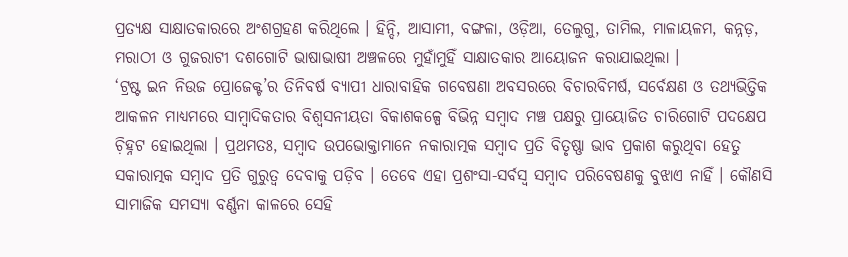ପ୍ରତ୍ୟକ୍ଷ ସାକ୍ଷାତକାରରେ ଅଂଶଗ୍ରହଣ କରିଥିଲେ । ହିନ୍ଦି, ଆସାମୀ, ବଙ୍ଗଳା, ଓଡ଼ିଆ, ତେଲୁଗୁ, ତାମିଲ, ମାଳାୟଳମ, କନ୍ନଡ଼, ମରାଠୀ ଓ ଗୁଜରାଟୀ ଦଶଗୋଟି ଭାଷାଭାଷୀ ଅଞ୍ଚଳରେ ମୁହାଁମୁହିଁ ସାକ୍ଷାତକାର ଆୟୋଜନ କରାଯାଇଥିଲା ।
‘ଟ୍ରଷ୍ଟ ଇନ ନିଉଜ ପ୍ରୋଜେକ୍ଟ’ର ତିନିବର୍ଷ ବ୍ୟାପୀ ଧାରାବାହିକ ଗବେଷଣା ଅବସରରେ ବିଚାରବିମର୍ଷ, ସର୍ବେକ୍ଷଣ ଓ ତଥ୍ୟଭିତ୍ତିକ ଆକଳନ ମାଧ୍ୟମରେ ସାମ୍ୱାଦିକତାର ବିଶ୍ୱସନୀୟତା ବିକାଶକଳ୍ପେ ବିଭିନ୍ନ ସମ୍ୱାଦ ମଞ୍ଚ ପକ୍ଷରୁ ପ୍ରାୟୋଜିତ ଚାରିଗୋଟି ପଦକ୍ଷେପ ଚ଼ିହ୍ନଟ ହୋଇଥିଲା । ପ୍ରଥମତଃ, ସମ୍ୱାଦ ଉପଭୋକ୍ତାମାନେ ନକାରାତ୍ମକ ସମ୍ୱାଦ ପ୍ରତି ବିତୃଷ୍ଣା ଭାବ ପ୍ରକାଶ କରୁଥିବା ହେତୁ ସକାରାତ୍ମକ ସମ୍ୱାଦ ପ୍ରତି ଗୁରୁତ୍ୱ ଦେବାକୁ ପଡ଼ିବ । ତେବେ ଏହା ପ୍ରଶଂସା-ସର୍ବସ୍ୱ ସମ୍ୱାଦ ପରିବେଷଣକୁ ବୁଝାଏ ନାହିଁ । କୌଣସି ସାମାଜିକ ସମସ୍ୟା ବର୍ଣ୍ଣନା କାଳରେ ସେହି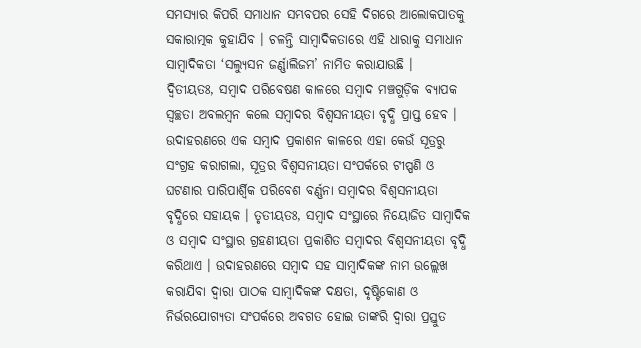ସମସ୍ୟାର କିପରି ସମାଧାନ ସମ୍ଭବପର ସେହି ଦିଗରେ ଆଲୋକପାତକୁ ସକାରାତ୍ମକ କୁହାଯିବ । ଚଳନ୍ତି ସାମ୍ୱାଦିକତାରେ ଏହି ଧାରାକୁ ସମାଧାନ ସାମ୍ୱାଦିକତା ‘ସଲ୍ୟୁସନ ଜର୍ଣ୍ଣାଲିଜମ’ ନାମିତ କରାଯାଉଛି ।
ଦ୍ୱିତୀୟତଃ, ସମ୍ୱାଦ ପରିବେଷଣ କାଳରେ ସମ୍ୱାଦ ମଞ୍ଚଗୁଡ଼ିକ ବ୍ୟାପକ ସ୍ୱଚ୍ଛତା ଅବଲମ୍ୱନ କଲେ ସମ୍ୱାଦର ବିଶ୍ୱସନୀୟତା ବୃଦ୍ଧି ପ୍ରାପ୍ତ ହେବ । ଉଦାହରଣରେ ଏକ ସମ୍ୱାଦ ପ୍ରକାଶନ କାଳରେ ଏହା କେଉଁ ସୂତ୍ରରୁ ସଂଗ୍ରହ କରାଗଲା, ସୂତ୍ରର ବିଶ୍ୱସନୀୟତା ସଂପର୍କରେ ଟୀପ୍ପଣି ଓ ଘଟଣାର ପାରିପାର୍ଶ୍ୱିକ ପରିବେଶ ବର୍ଣ୍ଣନା ସମ୍ୱାଦର ବିଶ୍ୱସନୀୟତା ବୃଦ୍ଧିରେ ସହାୟକ । ତୃତୀୟତଃ, ସମ୍ୱାଦ ସଂସ୍ଥାରେ ନିୟୋଜିତ ସାମ୍ୱାଦିକ ଓ ସମ୍ୱାଦ ସଂସ୍ଥାର ଗ୍ରହଣୀୟତା ପ୍ରକାଶିତ ସମ୍ୱାଦର ବିଶ୍ୱସନୀୟତା ବୃଦ୍ଧି କରିଥାଏ । ଉଦାହରଣରେ ସମ୍ୱାଦ ସହ ସାମ୍ୱାଦିକଙ୍କ ନାମ ଉଲ୍ଲେଖ କରାଯିବା ଦ୍ୱାରା ପାଠକ ସାମ୍ୱାଦିକଙ୍କ ଦକ୍ଷତା, ଦୃଷ୍ଟିକୋଣ ଓ ନିର୍ଭରଯୋଗ୍ୟତା ସଂପର୍କରେ ଅବଗତ ହୋଇ ତାଙ୍କରି ଦ୍ୱାରା ପ୍ରସ୍ତୁତ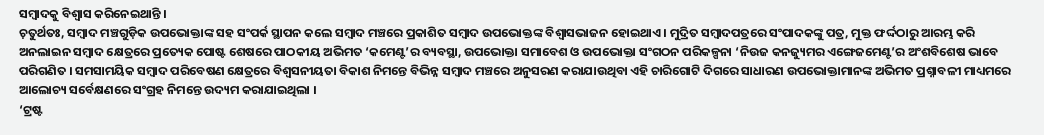ସମ୍ୱାଦକୁ ବିଶ୍ୱାସ କରିନେଇଥାନ୍ତି ।
ଚ଼ତୁର୍ଥତଃ, ସମ୍ୱାଦ ମଞ୍ଚଗୁଡ଼ିକ ଉପଭୋକ୍ତାଙ୍କ ସହ ସଂପର୍କ ସ୍ଥାପନ କଲେ ସମ୍ୱାଦ ମଞ୍ଚରେ ପ୍ରକାଶିତ ସମ୍ୱାଦ ଉପଭୋକ୍ତଙ୍କ ବିଶ୍ୱାସଭାଜନ ହୋଇଥାଏ । ମୁଦ୍ରିତ ସମ୍ୱାଦପତ୍ରରେ ସଂପାଦକଙ୍କୁ ପତ୍ର, ମୁକ୍ତ ଫର୍ଦ୍ଦଠାରୁ ଆରମ୍ଭ କରି ଅନଲାଇନ ସମ୍ୱାଦ କ୍ଷେତ୍ରରେ ପ୍ରତ୍ୟେକ ପୋଷ୍ଟ ଶେଷରେ ପାଠକୀୟ ଅଭିମତ ‘କମେଣ୍ଟ’ର ବ୍ୟବସ୍ଥା, ଉପଭୋକ୍ତା ସମାବେଶ ଓ ଉପଭୋକ୍ତା ସଂଗଠନ ପରିକଳ୍ପନା ‘ନିଉଜ କନଜ୍ୟୁମର ଏଙ୍ଗେଜମେଣ୍ଟ’ର ଅଂଶବିଶେଷ ଭାବେ ପରିଗଣିତ । ସମସାମୟିକ ସମ୍ୱାଦ ପରିବେଷଣ କ୍ଷେତ୍ରରେ ବିଶ୍ୱସନୀୟତା ବିକାଶ ନିମନ୍ତେ ବିଭିନ୍ନ ସମ୍ୱାଦ ମଞ୍ଚରେ ଅନୁସରଣ କରାଯାଉଥିବା ଏହି ଚାରିଗୋଟି ଦିଗରେ ସାଧାରଣ ଉପଭୋକ୍ତାମାନଙ୍କ ଅଭିମତ ପ୍ରଶ୍ନାବଳୀ ମାଧ୍ୟମରେ ଆଲୋଚ୍ୟ ସର୍ବେକ୍ଷଣରେ ସଂଗ୍ରହ ନିମନ୍ତେ ଉଦ୍ୟମ କରାଯାଇଥିଲା ।
‘ଟ୍ରଷ୍ଟ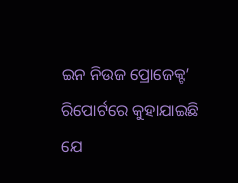ଇନ ନିଉଜ ପ୍ରୋଜେକ୍ଟ’ ରିପୋର୍ଟରେ କୁହାଯାଇଛି ଯେ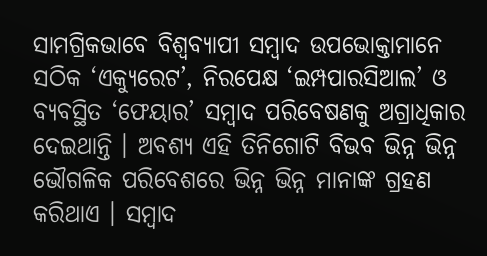ସାମଗ୍ରିକଭାବେ ବିଶ୍ୱବ୍ୟାପୀ ସମ୍ୱାଦ ଉପଭୋକ୍ତାମାନେ ସଠିକ ‘ଏକ୍ୟୁରେଟ’, ନିରପେକ୍ଷ ‘ଇମ୍ପପାରସିଆଲ’ ଓ ବ୍ୟବସ୍ଥିତ ‘ଫେୟାର’ ସମ୍ୱାଦ ପରିବେଷଣକୁ ଅଗ୍ରାଧିକାର ଦେଇଥାନ୍ତି । ଅବଶ୍ୟ ଏହି ତିନିଗୋଟି ବିଭବ ଭିନ୍ନ ଭିନ୍ନ ଭୌଗଳିକ ପରିବେଶରେ ଭିନ୍ନ ଭିନ୍ନ ମାନାଙ୍କ ଗ୍ରହଣ କରିଥାଏ । ସମ୍ୱାଦ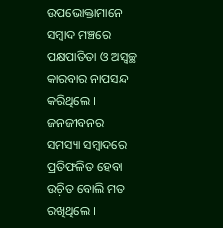ଉପଭୋକ୍ତାମାନେ ସମ୍ୱାଦ ମଞ୍ଚରେ ପକ୍ଷପାତିତା ଓ ଅସ୍ୱଚ୍ଛ କାରବାର ନାପସନ୍ଦ କରିଥିଲେ । ଜନଜୀବନର ସମସ୍ୟା ସମ୍ୱାଦରେ ପ୍ରତିଫଳିତ ହେବା ଉଚ଼ିତ ବୋଲି ମତ ରଖିଥିଲେ ।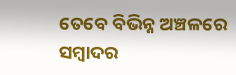ତେବେ ବିଭିନ୍ନ ଅଞ୍ଚଳରେ ସମ୍ୱାଦର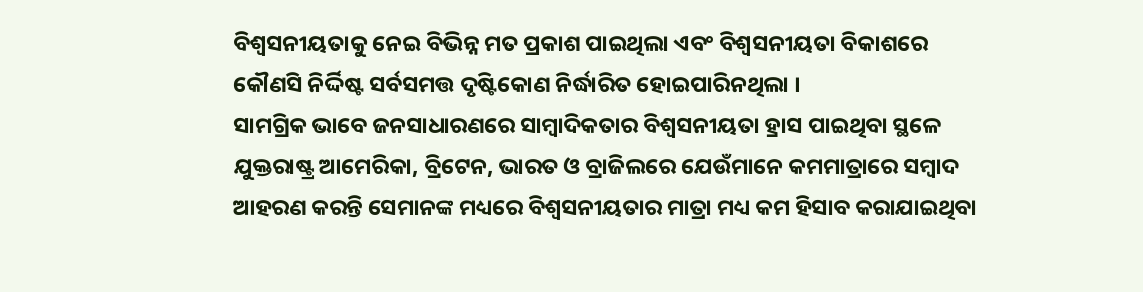ବିଶ୍ୱସନୀୟତାକୁ ନେଇ ବିଭିନ୍ନ ମତ ପ୍ରକାଶ ପାଇଥିଲା ଏବଂ ବିଶ୍ୱସନୀୟତା ବିକାଶରେ କୌଣସି ନିର୍ଦ୍ଦିଷ୍ଟ ସର୍ବସମତ୍ତ ଦୃଷ୍ଟିକୋଣ ନିର୍ଦ୍ଧାରିତ ହୋଇପାରିନଥିଲା ।
ସାମଗ୍ରିକ ଭାବେ ଜନସାଧାରଣରେ ସାମ୍ୱାଦିକତାର ବିଶ୍ୱସନୀୟତା ହ୍ରାସ ପାଇଥିବା ସ୍ଥଳେ ଯୁକ୍ତରାଷ୍ଟ୍ର ଆମେରିକା, ବ୍ରିଟେନ, ଭାରତ ଓ ବ୍ରାଜିଲରେ ଯେଉଁମାନେ କମମାତ୍ରାରେ ସମ୍ୱାଦ ଆହରଣ କରନ୍ତି ସେମାନଙ୍କ ମଧ୍ୟରେ ବିଶ୍ୱସନୀୟତାର ମାତ୍ରା ମଧ୍ୟ କମ ହିସାବ କରାଯାଇଥିବା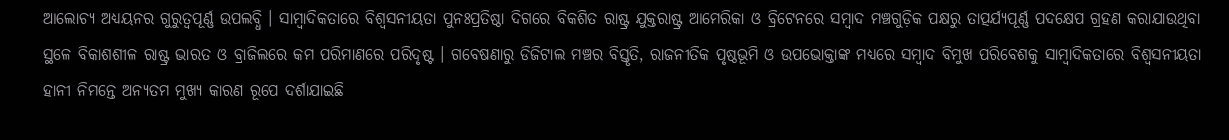ଆଲୋଚ୍ୟ ଅଧ୍ୟୟନର ଗୁରୁତ୍ୱପୂର୍ଣ୍ଣ ଉପଲବ୍ଧି । ସାମ୍ୱାଦିକତାରେ ବିଶ୍ୱସନୀୟତା ପୁନଃପ୍ରତିଷ୍ଠା ଦିଗରେ ବିକଶିତ ରାଷ୍ଟ୍ର ଯୁକ୍ତରାଷ୍ଟ୍ର ଆମେରିକା ଓ ବ୍ରିଟେନରେ ସମ୍ୱାଦ ମଞ୍ଚଗୁଡ଼ିକ ପକ୍ଷରୁ ତାତ୍ପର୍ଯ୍ୟପୂର୍ଣ୍ଣ ପଦକ୍ଷେପ ଗ୍ରହଣ କରାଯାଉଥିବା ସ୍ଥଳେ ବିକାଶଶୀଳ ରାଷ୍ଟ୍ର ଭାରତ ଓ ବ୍ରାଜିଲରେ କମ ପରିମାଣରେ ପରିଦୃଷ୍ଟ । ଗବେଷଣାରୁ ଡିଜିଟାଲ ମଞ୍ଚର ବିସ୍ତୃତି, ରାଜନୀତିକ ପୃଷ୍ଠଭୂମି ଓ ଉପଭୋକ୍ତାଙ୍କ ମଧ୍ୟରେ ସମ୍ୱାଦ ବିମୁଖ ପରିବେଶକୁ ସାମ୍ୱାଦିକତାରେ ବିଶ୍ୱସନୀୟତା ହାନୀ ନିମନ୍ତେ ଅନ୍ୟତମ ମୁଖ୍ୟ କାରଣ ରୂପେ ଦର୍ଶାଯାଇଛି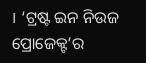। ‘ଟ୍ରଷ୍ଟ ଇନ ନିଉଜ ପ୍ରୋଜେକ୍ଟ’ର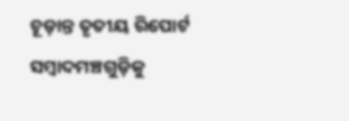ଚୂଡ଼ାନ୍ତ ତୃତୀୟ ରିପୋର୍ଟ ସମ୍ୱାଦମଞ୍ଚଗୁଡ଼ିକୁ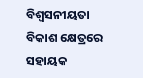ବିଶ୍ୱସନୀୟତା ବିକାଶ କ୍ଷେତ୍ରରେ ସହାୟକ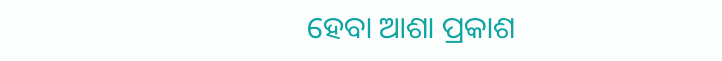ହେବା ଆଶା ପ୍ରକାଶ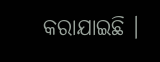କରାଯାଇଛି ।